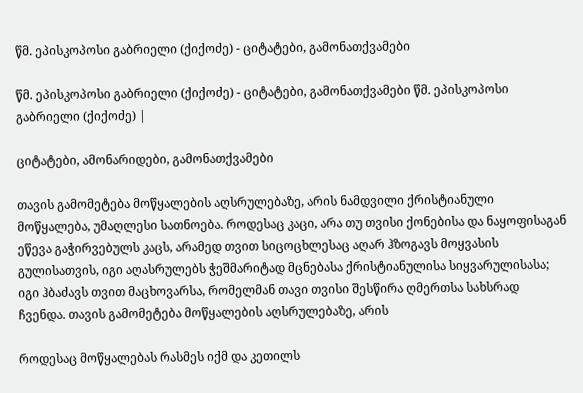წმ. ეპისკოპოსი გაბრიელი (ქიქოძე) - ციტატები, გამონათქვამები

წმ. ეპისკოპოსი გაბრიელი (ქიქოძე) - ციტატები, გამონათქვამები წმ. ეპისკოპოსი გაბრიელი (ქიქოძე) |

ციტატები, ამონარიდები, გამონათქვამები

თავის გამომეტება მოწყალების აღსრულებაზე, არის ნამდვილი ქრისტიანული მოწყალება, უმაღლესი სათნოება. როდესაც კაცი, არა თუ თვისი ქონებისა და ნაყოფისაგან ეწევა გაჭირვებულს კაცს, არამედ თვით სიცოცხლესაც აღარ ჰზოგავს მოყვასის გულისათვის, იგი აღასრულებს ჭეშმარიტად მცნებასა ქრისტიანულისა სიყვარულისასა; იგი ჰბაძავს თვით მაცხოვარსა, რომელმან თავი თვისი შესწირა ღმერთსა სახსრად ჩვენდა. თავის გამომეტება მოწყალების აღსრულებაზე, არის

როდესაც მოწყალებას რასმეს იქმ და კეთილს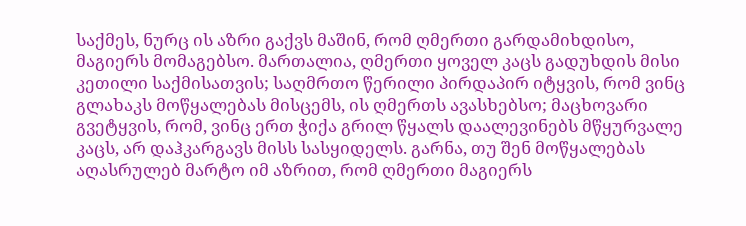საქმეს, ნურც ის აზრი გაქვს მაშინ, რომ ღმერთი გარდამიხდისო, მაგიერს მომაგებსო. მართალია, ღმერთი ყოველ კაცს გადუხდის მისი კეთილი საქმისათვის; საღმრთო წერილი პირდაპირ იტყვის, რომ ვინც გლახაკს მოწყალებას მისცემს, ის ღმერთს ავასხებსო; მაცხოვარი გვეტყვის, რომ, ვინც ერთ ჭიქა გრილ წყალს დაალევინებს მწყურვალე კაცს, არ დაჰკარგავს მისს სასყიდელს. გარნა, თუ შენ მოწყალებას აღასრულებ მარტო იმ აზრით, რომ ღმერთი მაგიერს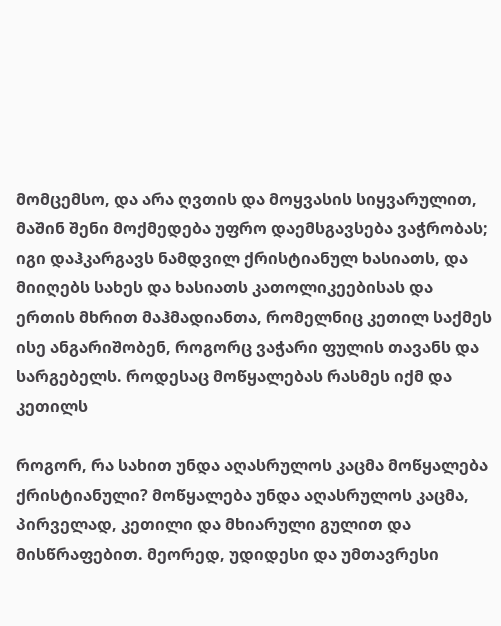მომცემსო, და არა ღვთის და მოყვასის სიყვარულით, მაშინ შენი მოქმედება უფრო დაემსგავსება ვაჭრობას; იგი დაჰკარგავს ნამდვილ ქრისტიანულ ხასიათს, და მიიღებს სახეს და ხასიათს კათოლიკეებისას და ერთის მხრით მაჰმადიანთა, რომელნიც კეთილ საქმეს ისე ანგარიშობენ, როგორც ვაჭარი ფულის თავანს და სარგებელს. როდესაც მოწყალებას რასმეს იქმ და კეთილს

როგორ, რა სახით უნდა აღასრულოს კაცმა მოწყალება ქრისტიანული? მოწყალება უნდა აღასრულოს კაცმა, პირველად, კეთილი და მხიარული გულით და მისწრაფებით. მეორედ, უდიდესი და უმთავრესი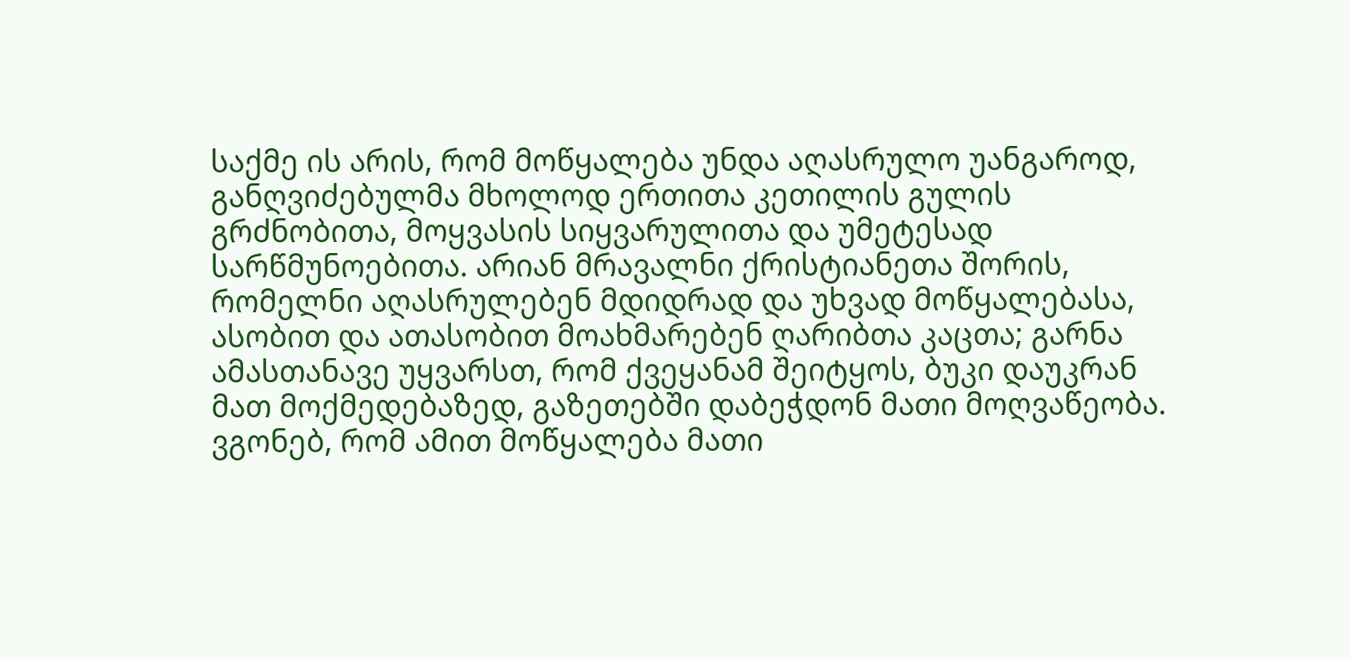საქმე ის არის, რომ მოწყალება უნდა აღასრულო უანგაროდ, განღვიძებულმა მხოლოდ ერთითა კეთილის გულის გრძნობითა, მოყვასის სიყვარულითა და უმეტესად სარწმუნოებითა. არიან მრავალნი ქრისტიანეთა შორის, რომელნი აღასრულებენ მდიდრად და უხვად მოწყალებასა, ასობით და ათასობით მოახმარებენ ღარიბთა კაცთა; გარნა ამასთანავე უყვარსთ, რომ ქვეყანამ შეიტყოს, ბუკი დაუკრან მათ მოქმედებაზედ, გაზეთებში დაბეჭდონ მათი მოღვაწეობა. ვგონებ, რომ ამით მოწყალება მათი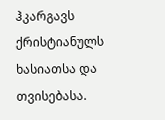ჰკარგავს ქრისტიანულს ხასიათსა და თვისებასა.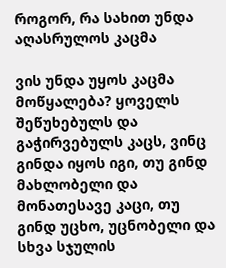როგორ, რა სახით უნდა აღასრულოს კაცმა

ვის უნდა უყოს კაცმა მოწყალება? ყოველს შეწუხებულს და გაჭირვებულს კაცს, ვინც გინდა იყოს იგი, თუ გინდ მახლობელი და მონათესავე კაცი, თუ გინდ უცხო, უცნობელი და სხვა სჯულის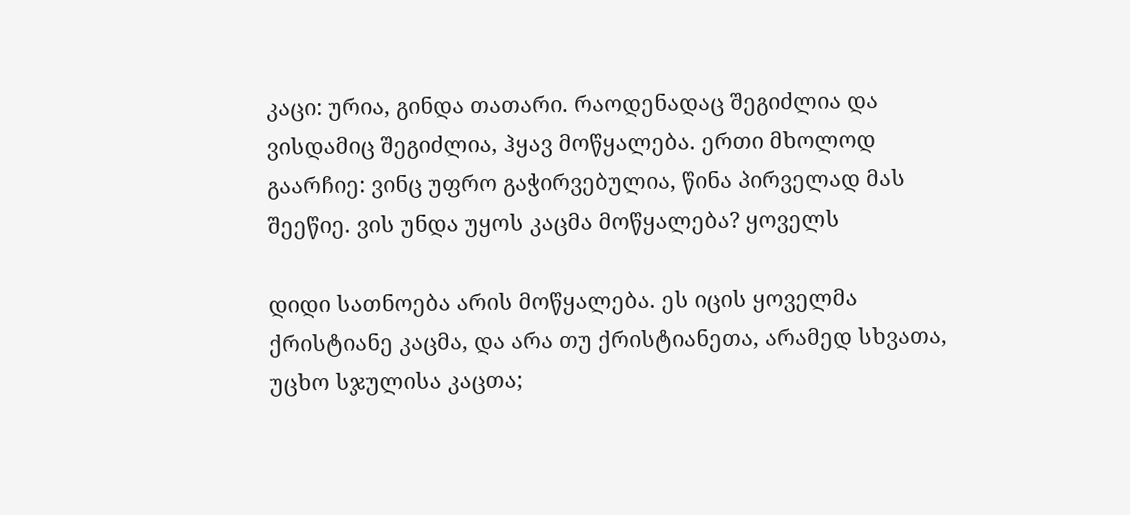კაცი: ურია, გინდა თათარი. რაოდენადაც შეგიძლია და ვისდამიც შეგიძლია, ჰყავ მოწყალება. ერთი მხოლოდ გაარჩიე: ვინც უფრო გაჭირვებულია, წინა პირველად მას შეეწიე. ვის უნდა უყოს კაცმა მოწყალება? ყოველს

დიდი სათნოება არის მოწყალება. ეს იცის ყოველმა ქრისტიანე კაცმა, და არა თუ ქრისტიანეთა, არამედ სხვათა, უცხო სჯულისა კაცთა;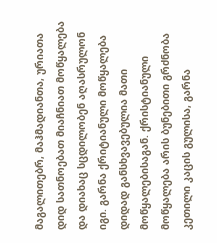მაგალითებრ, მაჰმადიანთა, ურიათა დიდ სათნოებათ მიაჩნიათ მოწყალება და დიახაც სცდილობენ აღასრულონ იგი. გარნა ქრიტიანული მოწყალება დიდად განსხვავებულია მათი მოწყალებისაგან. ქრისტიანული მოწყალება არის ბუნებითი გრძნობა კეთილი კაცის გულისა, გარნა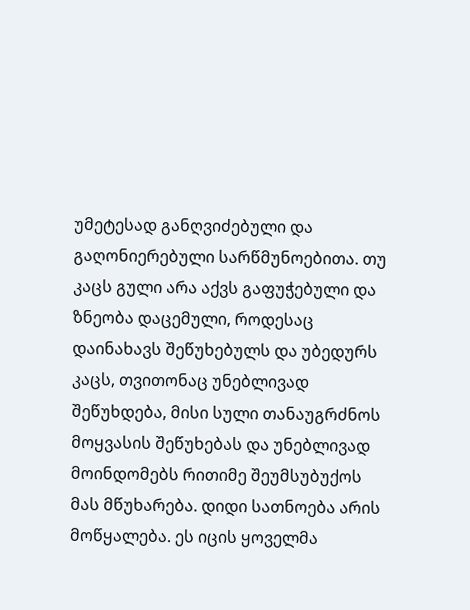უმეტესად განღვიძებული და გაღონიერებული სარწმუნოებითა. თუ კაცს გული არა აქვს გაფუჭებული და ზნეობა დაცემული, როდესაც დაინახავს შეწუხებულს და უბედურს კაცს, თვითონაც უნებლივად შეწუხდება, მისი სული თანაუგრძნოს მოყვასის შეწუხებას და უნებლივად მოინდომებს რითიმე შეუმსუბუქოს მას მწუხარება. დიდი სათნოება არის მოწყალება. ეს იცის ყოველმა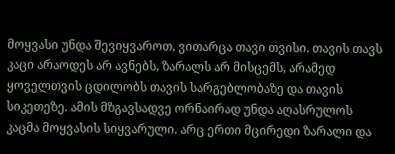მოყვასი უნდა შევიყვაროთ, ვითარცა თავი თვისი. თავის თავს კაცი არაოდეს არ ავნებს, ზარალს არ მისცემს, არამედ ყოველთვის ცდილობს თავის სარგებლობაზე და თავის სიკეთეზე. ამის მზგავსადვე ორნაირად უნდა აღასრულოს კაცმა მოყვასის სიყვარული. არც ერთი მცირედი ზარალი და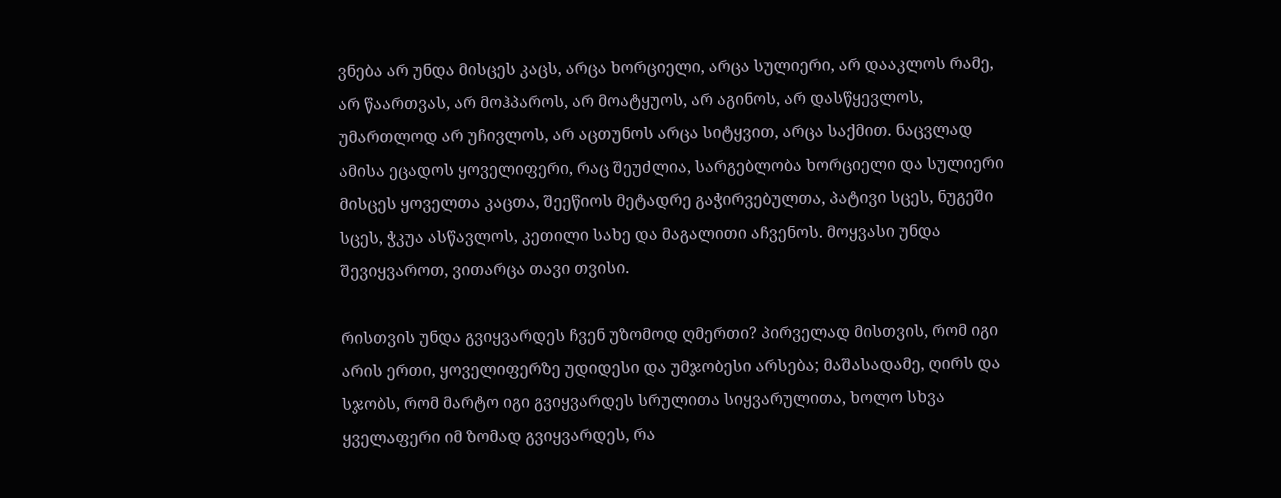ვნება არ უნდა მისცეს კაცს, არცა ხორციელი, არცა სულიერი, არ დააკლოს რამე, არ წაართვას, არ მოჰპაროს, არ მოატყუოს, არ აგინოს, არ დასწყევლოს, უმართლოდ არ უჩივლოს, არ აცთუნოს არცა სიტყვით, არცა საქმით. ნაცვლად ამისა ეცადოს ყოველიფერი, რაც შეუძლია, სარგებლობა ხორციელი და სულიერი მისცეს ყოველთა კაცთა, შეეწიოს მეტადრე გაჭირვებულთა, პატივი სცეს, ნუგეში სცეს, ჭკუა ასწავლოს, კეთილი სახე და მაგალითი აჩვენოს. მოყვასი უნდა შევიყვაროთ, ვითარცა თავი თვისი.

რისთვის უნდა გვიყვარდეს ჩვენ უზომოდ ღმერთი? პირველად მისთვის, რომ იგი არის ერთი, ყოველიფერზე უდიდესი და უმჯობესი არსება; მაშასადამე, ღირს და სჯობს, რომ მარტო იგი გვიყვარდეს სრულითა სიყვარულითა, ხოლო სხვა ყველაფერი იმ ზომად გვიყვარდეს, რა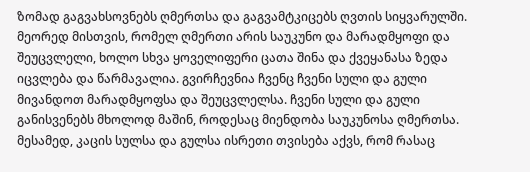ზომად გაგვახსოვნებს ღმერთსა და გაგვამტკიცებს ღვთის სიყვარულში. მეორედ მისთვის, რომელ ღმერთი არის საუკუნო და მარადმყოფი და შეუცვლელი, ხოლო სხვა ყოველიფერი ცათა შინა და ქვეყანასა ზედა იცვლება და წარმავალია. გვირჩევნია ჩვენც ჩვენი სული და გული მივანდოთ მარადმყოფსა და შეუცვლელსა. ჩვენი სული და გული განისვენებს მხოლოდ მაშინ, როდესაც მიენდობა საუკუნოსა ღმერთსა. მესამედ, კაცის სულსა და გულსა ისრეთი თვისება აქვს, რომ რასაც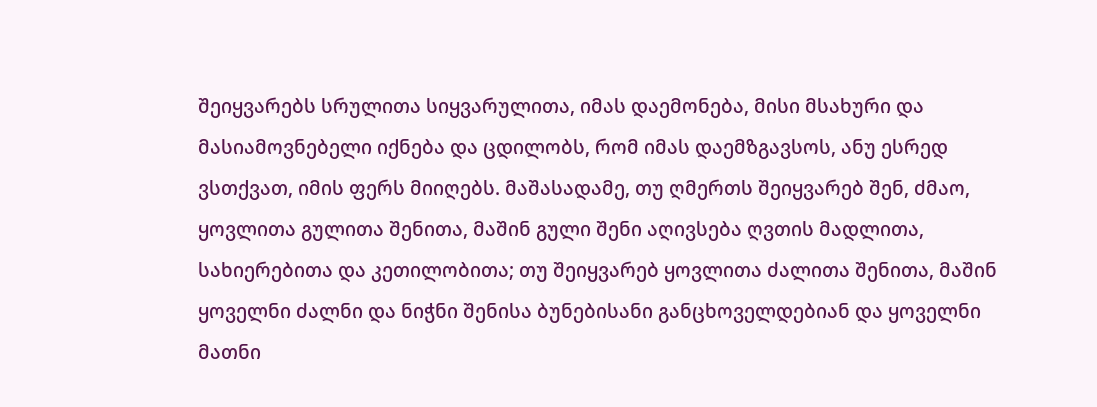შეიყვარებს სრულითა სიყვარულითა, იმას დაემონება, მისი მსახური და მასიამოვნებელი იქნება და ცდილობს, რომ იმას დაემზგავსოს, ანუ ესრედ ვსთქვათ, იმის ფერს მიიღებს. მაშასადამე, თუ ღმერთს შეიყვარებ შენ, ძმაო, ყოვლითა გულითა შენითა, მაშინ გული შენი აღივსება ღვთის მადლითა, სახიერებითა და კეთილობითა; თუ შეიყვარებ ყოვლითა ძალითა შენითა, მაშინ ყოველნი ძალნი და ნიჭნი შენისა ბუნებისანი განცხოველდებიან და ყოველნი მათნი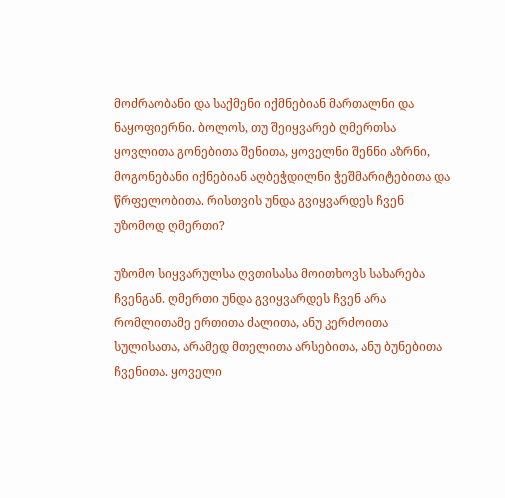მოძრაობანი და საქმენი იქმნებიან მართალნი და ნაყოფიერნი. ბოლოს, თუ შეიყვარებ ღმერთსა ყოვლითა გონებითა შენითა, ყოველნი შენნი აზრნი, მოგონებანი იქნებიან აღბეჭდილნი ჭეშმარიტებითა და წრფელობითა. რისთვის უნდა გვიყვარდეს ჩვენ უზომოდ ღმერთი?

უზომო სიყვარულსა ღვთისასა მოითხოვს სახარება ჩვენგან. ღმერთი უნდა გვიყვარდეს ჩვენ არა რომლითამე ერთითა ძალითა, ანუ კერძოითა სულისათა, არამედ მთელითა არსებითა, ანუ ბუნებითა ჩვენითა. ყოველი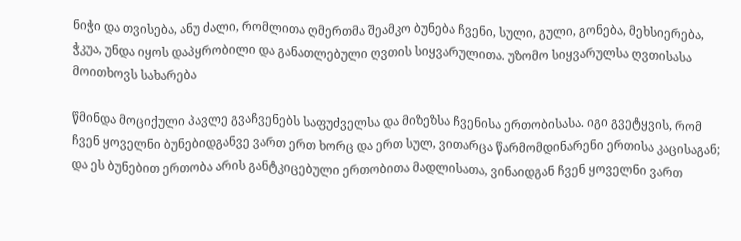ნიჭი და თვისება, ანუ ძალი, რომლითა ღმერთმა შეამკო ბუნება ჩვენი, სული, გული, გონება, მეხსიერება, ჭკუა, უნდა იყოს დაპყრობილი და განათლებული ღვთის სიყვარულითა. უზომო სიყვარულსა ღვთისასა მოითხოვს სახარება

წმინდა მოციქული პავლე გვაჩვენებს საფუძველსა და მიზეზსა ჩვენისა ერთობისასა. იგი გვეტყვის, რომ ჩვენ ყოველნი ბუნებიდგანვე ვართ ერთ ხორც და ერთ სულ, ვითარცა წარმომდინარენი ერთისა კაცისაგან; და ეს ბუნებით ერთობა არის განტკიცებული ერთობითა მადლისათა, ვინაიდგან ჩვენ ყოველნი ვართ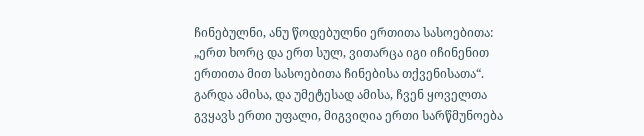ჩინებულნი, ანუ წოდებულნი ერთითა სასოებითა: „ერთ ხორც და ერთ სულ, ვითარცა იგი იჩინენით ერთითა მით სასოებითა ჩინებისა თქვენისათა“. გარდა ამისა, და უმეტესად ამისა, ჩვენ ყოველთა გვყავს ერთი უფალი, მიგვიღია ერთი სარწმუნოება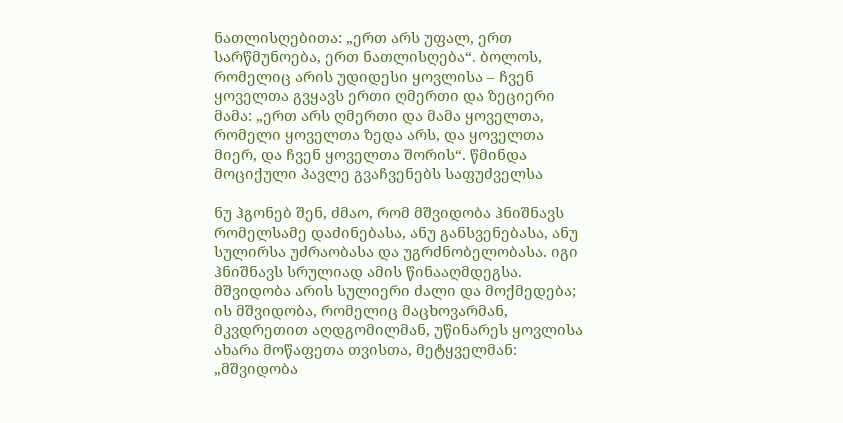ნათლისღებითა: „ერთ არს უფალ, ერთ სარწმუნოება, ერთ ნათლისღება“. ბოლოს, რომელიც არის უდიდესი ყოვლისა – ჩვენ ყოველთა გვყავს ერთი ღმერთი და ზეციერი მამა: „ერთ არს ღმერთი და მამა ყოველთა, რომელი ყოველთა ზედა არს, და ყოველთა მიერ, და ჩვენ ყოველთა შორის“. წმინდა მოციქული პავლე გვაჩვენებს საფუძველსა

ნუ ჰგონებ შენ, ძმაო, რომ მშვიდობა ჰნიშნავს რომელსამე დაძინებასა, ანუ განსვენებასა, ანუ სულირსა უძრაობასა და უგრძნობელობასა. იგი ჰნიშნავს სრულიად ამის წინააღმდეგსა. მშვიდობა არის სულიერი ძალი და მოქმედება; ის მშვიდობა, რომელიც მაცხოვარმან, მკვდრეთით აღდგომილმან, უწინარეს ყოვლისა ახარა მოწაფეთა თვისთა, მეტყველმან: „მშვიდობა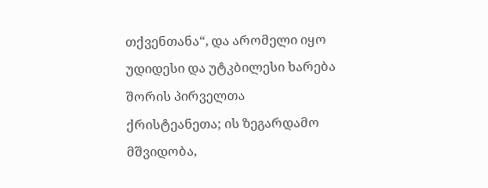თქვენთანა“, და არომელი იყო უდიდესი და უტკბილესი ხარება შორის პირველთა ქრისტეანეთა; ის ზეგარდამო მშვიდობა,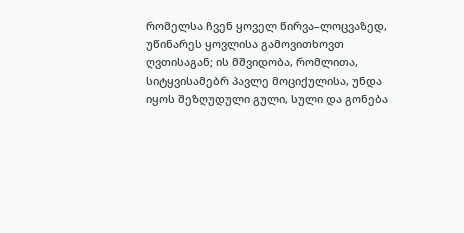რომელსა ჩვენ ყოველ წირვა–ლოცვაზედ, უწინარეს ყოვლისა გამოვითხოვთ ღვთისაგან; ის მშვიდობა, რომლითა, სიტყვისამებრ პავლე მოციქულისა, უნდა იყოს შეზღუდული გული, სული და გონება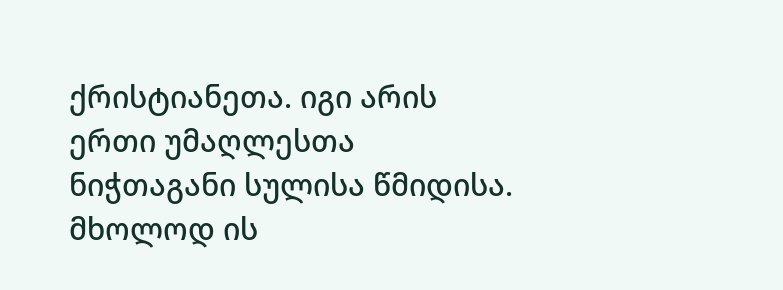ქრისტიანეთა. იგი არის ერთი უმაღლესთა ნიჭთაგანი სულისა წმიდისა. მხოლოდ ის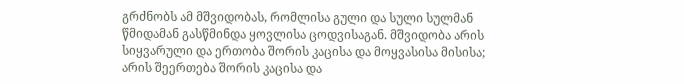გრძნობს ამ მშვიდობას, რომლისა გული და სული სულმან წმიდამან გასწმინდა ყოვლისა ცოდვისაგან. მშვიდობა არის სიყვარული და ერთობა შორის კაცისა და მოყვასისა მისისა; არის შეერთება შორის კაცისა და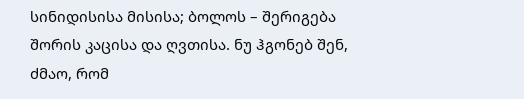სინიდისისა მისისა; ბოლოს – შერიგება შორის კაცისა და ღვთისა. ნუ ჰგონებ შენ, ძმაო, რომ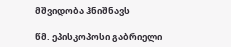მშვიდობა ჰნიშნავს

წმ. ეპისკოპოსი გაბრიელი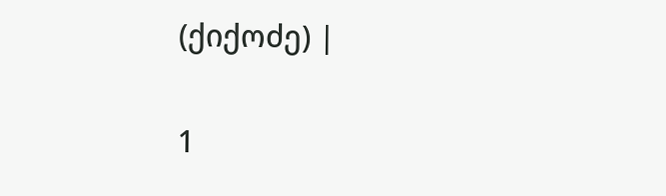(ქიქოძე) |

1